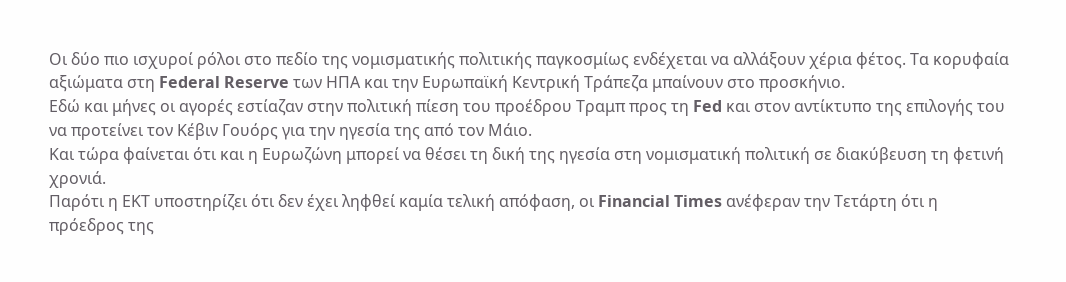Οι δύο πιο ισχυροί ρόλοι στο πεδίο της νομισματικής πολιτικής παγκοσμίως ενδέχεται να αλλάξουν χέρια φέτος. Τα κορυφαία αξιώματα στη Federal Reserve των ΗΠΑ και την Ευρωπαϊκή Κεντρική Τράπεζα μπαίνουν στο προσκήνιο.
Εδώ και μήνες οι αγορές εστίαζαν στην πολιτική πίεση του προέδρου Τραμπ προς τη Fed και στον αντίκτυπο της επιλογής του να προτείνει τον Κέβιν Γουόρς για την ηγεσία της από τον Μάιο.
Και τώρα φαίνεται ότι και η Ευρωζώνη μπορεί να θέσει τη δική της ηγεσία στη νομισματική πολιτική σε διακύβευση τη φετινή χρονιά.
Παρότι η ΕΚΤ υποστηρίζει ότι δεν έχει ληφθεί καμία τελική απόφαση, οι Financial Times ανέφεραν την Τετάρτη ότι η πρόεδρος της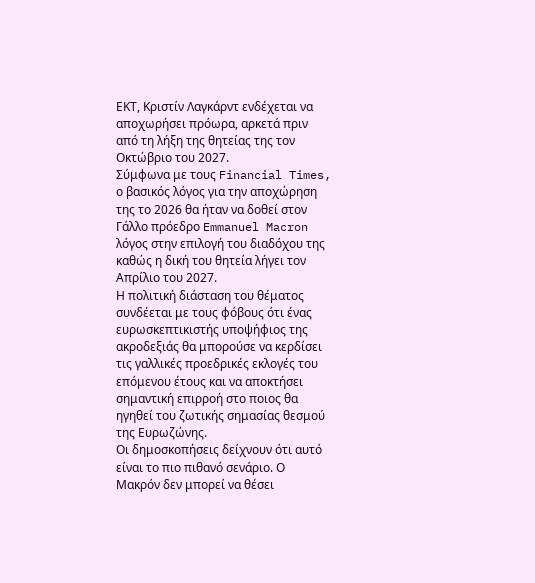ΕΚΤ, Κριστίν Λαγκάρντ ενδέχεται να αποχωρήσει πρόωρα, αρκετά πριν από τη λήξη της θητείας της τον Οκτώβριο του 2027.
Σύμφωνα με τους Financial Times, ο βασικός λόγος για την αποχώρηση της το 2026 θα ήταν να δοθεί στον Γάλλο πρόεδρο Emmanuel Macron λόγος στην επιλογή του διαδόχου της καθώς η δική του θητεία λήγει τον Απρίλιο του 2027.
Η πολιτική διάσταση του θέματος συνδέεται με τους φόβους ότι ένας ευρωσκεπτικιστής υποψήφιος της ακροδεξιάς θα μπορούσε να κερδίσει τις γαλλικές προεδρικές εκλογές του επόμενου έτους και να αποκτήσει σημαντική επιρροή στο ποιος θα ηγηθεί του ζωτικής σημασίας θεσμού της Ευρωζώνης.
Οι δημοσκοπήσεις δείχνουν ότι αυτό είναι το πιο πιθανό σενάριο. Ο Μακρόν δεν μπορεί να θέσει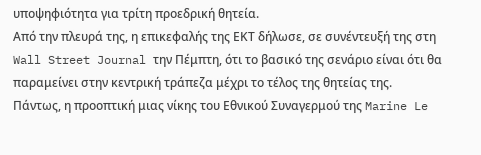υποψηφιότητα για τρίτη προεδρική θητεία.
Από την πλευρά της, η επικεφαλής της ΕΚΤ δήλωσε, σε συνέντευξή της στη Wall Street Journal την Πέμπτη, ότι το βασικό της σενάριο είναι ότι θα παραμείνει στην κεντρική τράπεζα μέχρι το τέλος της θητείας της.
Πάντως, η προοπτική μιας νίκης του Εθνικού Συναγερμού της Marine Le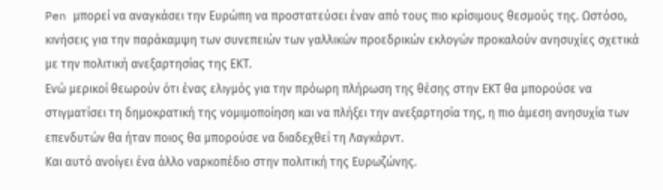Pen μπορεί να αναγκάσει την Ευρώπη να προστατεύσει έναν από τους πιο κρίσιμους θεσμούς της. Ωστόσο, κινήσεις για την παράκαμψη των συνεπειών των γαλλικών προεδρικών εκλογών προκαλούν ανησυχίες σχετικά με την πολιτική ανεξαρτησίας της ΕΚΤ.
Ενώ μερικοί θεωρούν ότι ένας ελιγμός για την πρόωρη πλήρωση της θέσης στην ΕΚΤ θα μπορούσε να στιγματίσει τη δημοκρατική της νομιμοποίηση και να πλήξει την ανεξαρτησία της, η πιο άμεση ανησυχία των επενδυτών θα ήταν ποιος θα μπορούσε να διαδεχθεί τη Λαγκάρντ.
Και αυτό ανοίγει ένα άλλο ναρκοπέδιο στην πολιτική της Ευρωζώνης.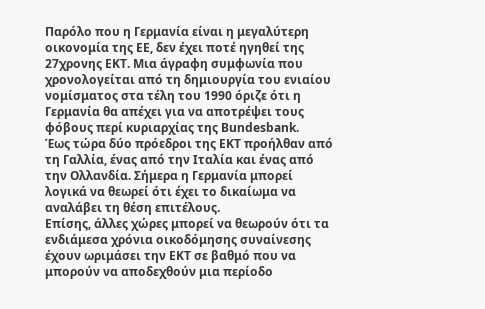Παρόλο που η Γερμανία είναι η μεγαλύτερη οικονομία της ΕΕ, δεν έχει ποτέ ηγηθεί της 27χρονης ΕΚΤ. Μια άγραφη συμφωνία που χρονολογείται από τη δημιουργία του ενιαίου νομίσματος στα τέλη του 1990 όριζε ότι η Γερμανία θα απέχει για να αποτρέψει τους φόβους περί κυριαρχίας της Bundesbank.
Έως τώρα δύο πρόεδροι της ΕΚΤ προήλθαν από τη Γαλλία, ένας από την Ιταλία και ένας από την Ολλανδία. Σήμερα η Γερμανία μπορεί λογικά να θεωρεί ότι έχει το δικαίωμα να αναλάβει τη θέση επιτέλους.
Επίσης, άλλες χώρες μπορεί να θεωρούν ότι τα ενδιάμεσα χρόνια οικοδόμησης συναίνεσης έχουν ωριμάσει την ΕΚΤ σε βαθμό που να μπορούν να αποδεχθούν μια περίοδο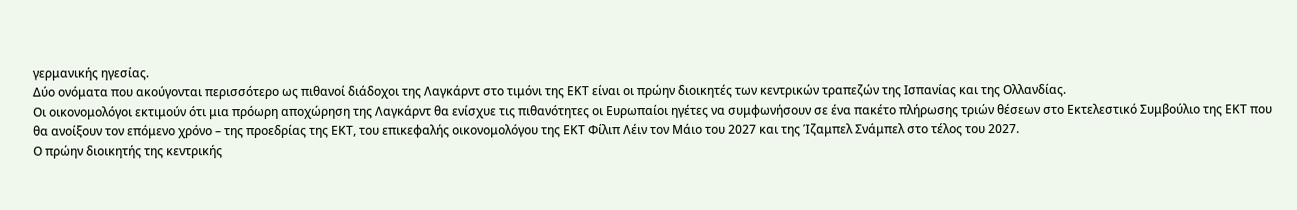γερμανικής ηγεσίας.
Δύο ονόματα που ακούγονται περισσότερο ως πιθανοί διάδοχοι της Λαγκάρντ στο τιμόνι της ΕΚΤ είναι οι πρώην διοικητές των κεντρικών τραπεζών της Ισπανίας και της Ολλανδίας.
Οι οικονομολόγοι εκτιμούν ότι μια πρόωρη αποχώρηση της Λαγκάρντ θα ενίσχυε τις πιθανότητες οι Ευρωπαίοι ηγέτες να συμφωνήσουν σε ένα πακέτο πλήρωσης τριών θέσεων στο Εκτελεστικό Συμβούλιο της ΕΚΤ που θα ανοίξουν τον επόμενο χρόνο – της προεδρίας της ΕΚΤ, του επικεφαλής οικονομολόγου της ΕΚΤ Φίλιπ Λέιν τον Μάιο του 2027 και της Ίζαμπελ Σνάμπελ στο τέλος του 2027.
Ο πρώην διοικητής της κεντρικής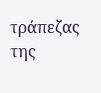τράπεζας της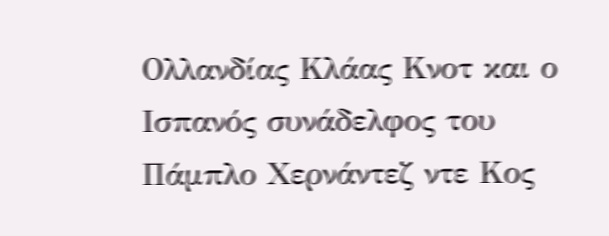Ολλανδίας Κλάας Κνοτ και ο Ισπανός συνάδελφος του Πάμπλο Χερνάντεζ ντε Κος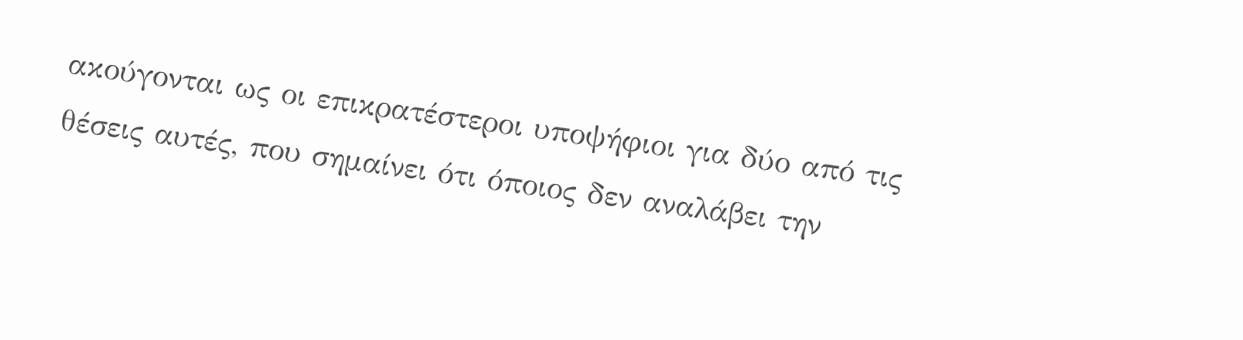ακούγονται ως οι επικρατέστεροι υποψήφιοι για δύο από τις θέσεις αυτές, που σημαίνει ότι όποιος δεν αναλάβει την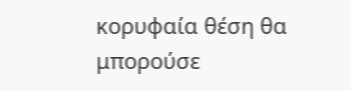κορυφαία θέση θα μπορούσε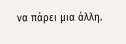να πάρει μια άλλη.